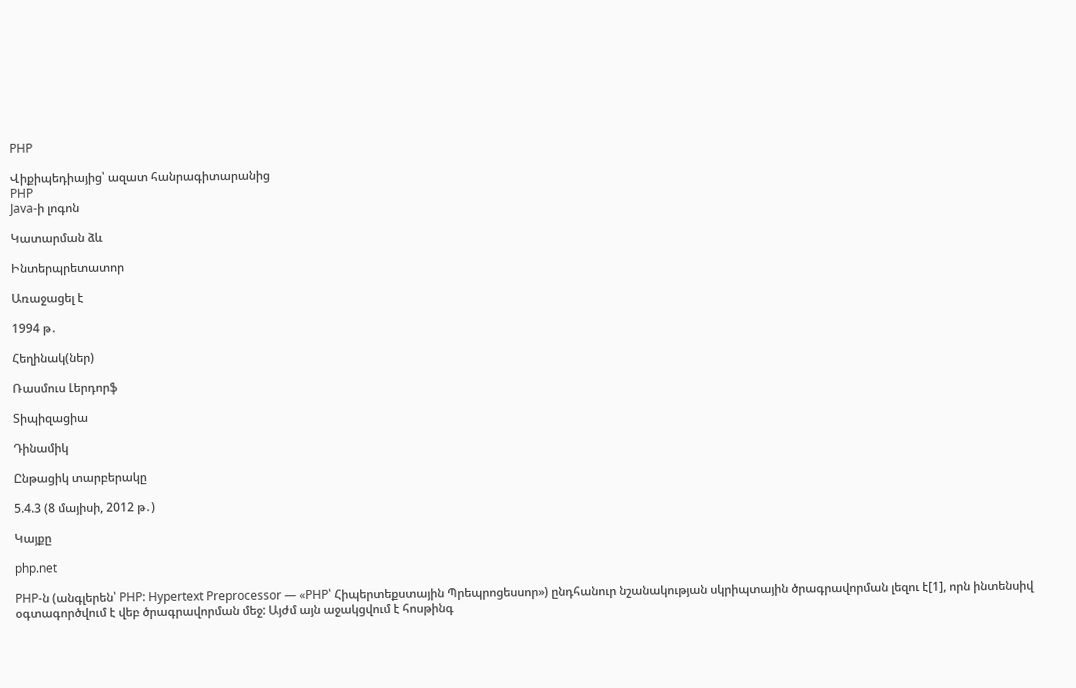PHP

Վիքիպեդիայից՝ ազատ հանրագիտարանից
PHP
Java-ի լոգոն

Կատարման ձև

Ինտերպրետատոր

Առաջացել է

1994 թ․

Հեղինակ(ներ)

Ռասմուս Լերդորֆ

Տիպիզացիա

Դինամիկ

Ընթացիկ տարբերակը

5.4.3 (8 մայիսի, 2012 թ․)

Կայքը

php.net

PHP-ն (անգլերեն՝ PHP: Hypertext Preprocessor — «PHP՝ Հիպերտեքստային Պրեպրոցեսսոր») ընդհանուր նշանակության սկրիպտային ծրագրավորման լեզու է[1], որն ինտենսիվ օգտագործվում է վեբ ծրագրավորման մեջ: Այժմ այն աջակցվում է հոսթինգ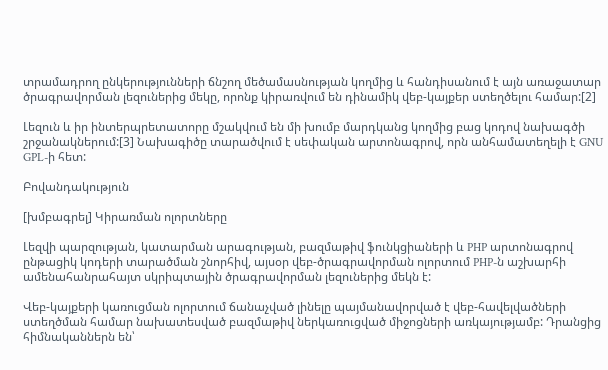տրամադրող ընկերությունների ճնշող մեծամասնության կողմից և հանդիսանում է այն առաջատար ծրագրավորման լեզուներից մեկը, որոնք կիրառվում են դինամիկ վեբ-կայքեր ստեղծելու համար:[2]

Լեզուն և իր ինտերպրետատորը մշակվում են մի խումբ մարդկանց կողմից բաց կոդով նախագծի շրջանակներում:[3] Նախագիծը տարածվում է սեփական արտոնագրով, որն անհամատեղելի է GNU GPL-ի հետ:

Բովանդակություն

[խմբագրել] Կիրառման ոլորտները

Լեզվի պարզության, կատարման արագության, բազմաթիվ ֆունկցիաների և PHP արտոնագրով ընթացիկ կոդերի տարածման շնորհիվ, այսօր վեբ-ծրագրավորման ոլորտում PHP-ն աշխարհի ամենահանրահայտ սկրիպտային ծրագրավորման լեզուներից մեկն է:

Վեբ-կայքերի կառուցման ոլորտում ճանաչված լինելը պայմանավորված է վեբ-հավելվածների ստեղծման համար նախատեսված բազմաթիվ ներկառուցված միջոցների առկայությամբ: Դրանցից հիմնականներն են՝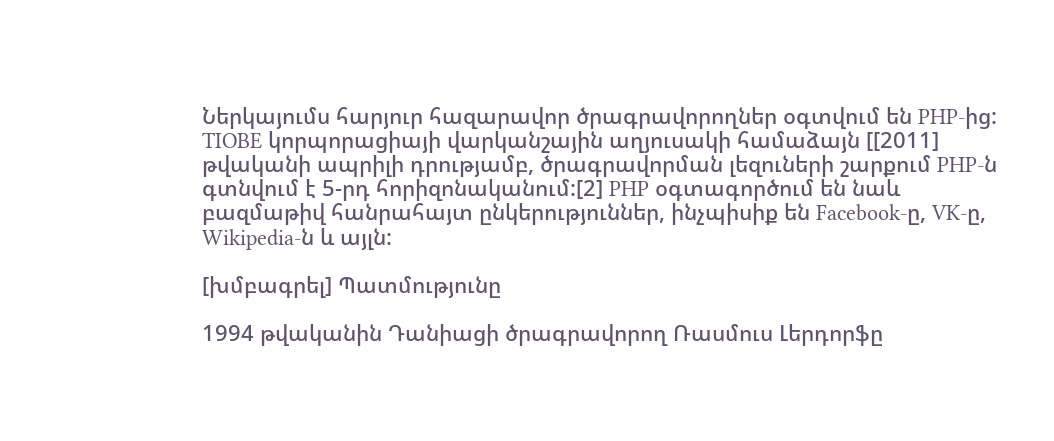Ներկայումս հարյուր հազարավոր ծրագրավորողներ օգտվում են PHP-ից: TIOBE կորպորացիայի վարկանշային աղյուսակի համաձայն [[2011] թվականի ապրիլի դրությամբ, ծրագրավորման լեզուների շարքում PHP-ն գտնվում է 5-րդ հորիզոնականում:[2] PHP օգտագործում են նաև բազմաթիվ հանրահայտ ընկերություններ, ինչպիսիք են Facebook-ը, VK-ը, Wikipedia-ն և այլն:

[խմբագրել] Պատմությունը

1994 թվականին Դանիացի ծրագրավորող Ռասմուս Լերդորֆը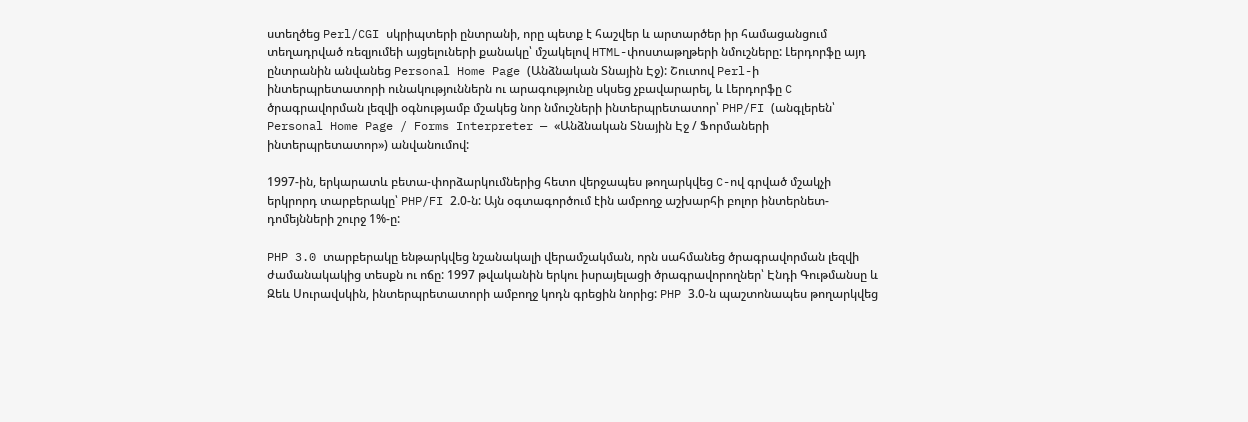ստեղծեց Perl/CGI սկրիպտերի ընտրանի, որը պետք է հաշվեր և արտարծեր իր համացանցում տեղադրված ռեզյումեի այցելուների քանակը՝ մշակելով HTML-փոստաթղթերի նմուշները: Լերդորֆը այդ ընտրանին անվանեց Personal Home Page (Անձնական Տնային Էջ): Շուտով Perl-ի ինտերպրետատորի ունակություններն ու արագությունը սկսեց չբավարարել, և Լերդորֆը C ծրագրավորման լեզվի օգնությամբ մշակեց նոր նմուշների ինտերպրետատոր՝ PHP/FI (անգլերեն՝ Personal Home Page / Forms Interpreter — «Անձնական Տնային Էջ / Ֆորմաների ինտերպրետատոր») անվանումով:

1997-ին, երկարատև բետա-փորձարկումներից հետո վերջապես թողարկվեց C-ով գրված մշակչի երկրորդ տարբերակը՝ PHP/FI 2.0-ն: Այն օգտագործում էին ամբողջ աշխարհի բոլոր ինտերնետ-դոմեյնների շուրջ 1%-ը:

PHP 3.0 տարբերակը ենթարկվեց նշանակալի վերամշակման, որն սահմանեց ծրագրավորման լեզվի ժամանակակից տեսքն ու ոճը: 1997 թվականին երկու իսրայելացի ծրագրավորողներ՝ Էնդի Գութմանսը և Զեև Սուրավսկին, ինտերպրետատորի ամբողջ կոդն գրեցին նորից: PHP 3.0-ն պաշտոնապես թողարկվեց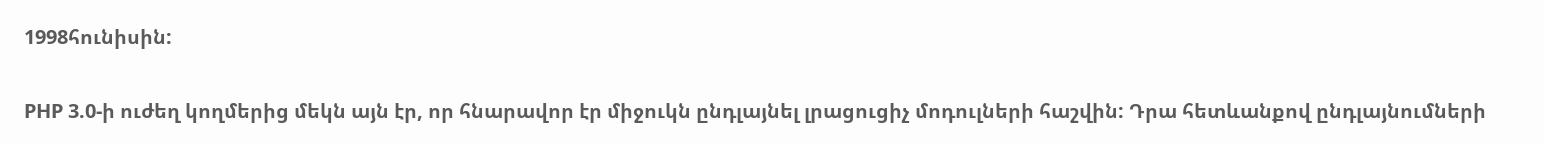1998հունիսին:

PHP 3.0-ի ուժեղ կողմերից մեկն այն էր, որ հնարավոր էր միջուկն ընդլայնել լրացուցիչ մոդուլների հաշվին: Դրա հետևանքով ընդլայնումների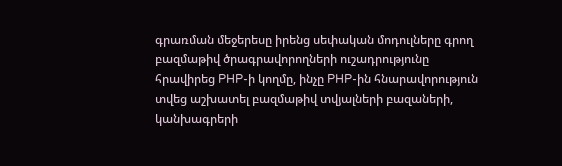գրառման մեջերեսը իրենց սեփական մոդուլները գրող բազմաթիվ ծրագրավորողների ուշադրությունը հրավիրեց PHP-ի կողմը, ինչը PHP-ին հնարավորություն տվեց աշխատել բազմաթիվ տվյալների բազաների, կանխագրերի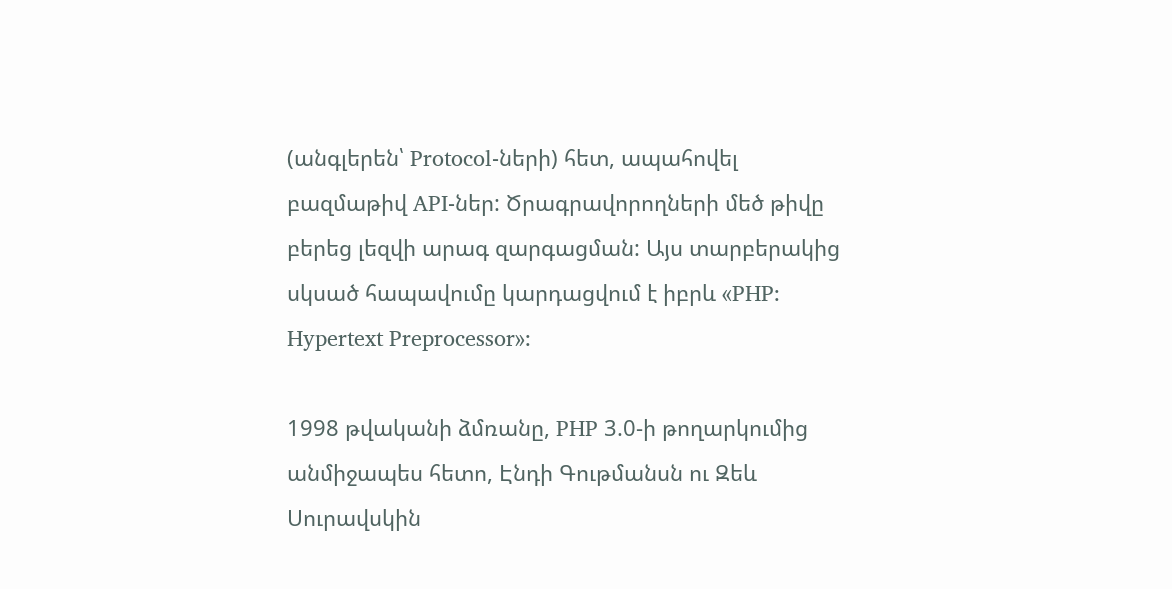(անգլերեն՝ Protocol-ների) հետ, ապահովել բազմաթիվ API-ներ: Ծրագրավորողների մեծ թիվը բերեց լեզվի արագ զարգացման: Այս տարբերակից սկսած հապավումը կարդացվում է իբրև «PHP: Hypertext Preprocessor»:

1998 թվականի ձմռանը, PHP 3.0-ի թողարկումից անմիջապես հետո, Էնդի Գութմանսն ու Զեև Սուրավսկին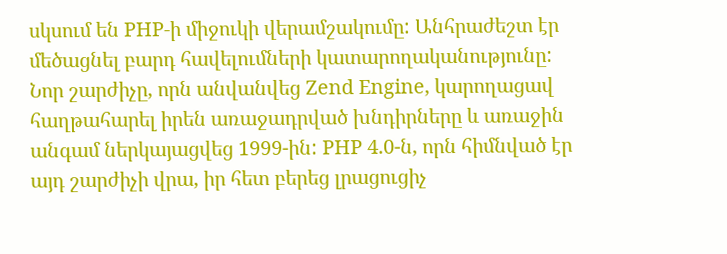սկսում են PHP-ի միջուկի վերամշակումը: Անհրաժեշտ էր մեծացնել բարդ հավելումների կատարողականությունը: Նոր շարժիչը, որն անվանվեց Zend Engine, կարողացավ հաղթահարել իրեն առաջադրված խնդիրները և առաջին անգամ ներկայացվեց 1999-ին: PHP 4.0-ն, որն հիմնված էր այդ շարժիչի վրա, իր հետ բերեց լրացուցիչ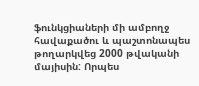ֆունկցիաների մի ամբողջ հավաքածու և պաշտոնապես թողարկվեց 2000 թվականի մայիսին: Որպես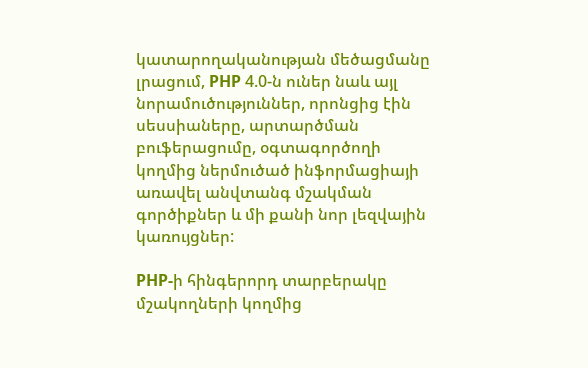կատարողականության մեծացմանը լրացում, PHP 4.0-ն ուներ նաև այլ նորամուծություններ, որոնցից էին սեսսիաները, արտարծման բուֆերացումը, օգտագործողի կողմից ներմուծած ինֆորմացիայի առավել անվտանգ մշակման գործիքներ և մի քանի նոր լեզվային կառույցներ:

PHP-ի հինգերորդ տարբերակը մշակողների կողմից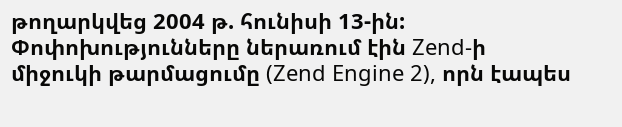թողարկվեց 2004 թ. հունիսի 13-ին: Փոփոխությունները ներառում էին Zend-ի միջուկի թարմացումը (Zend Engine 2), որն էապես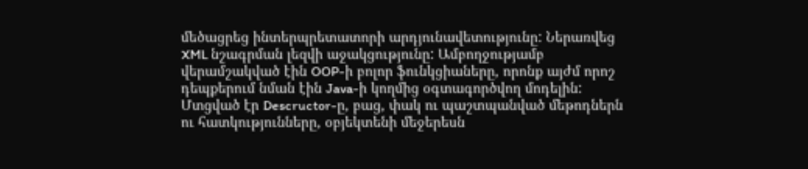մեծացրեց ինտերպրետատորի արդյունավետությունը: Ներառվեց XML նշագրման լեզվի աջակցությունը: Ամբողջությամբ վերամշակված էին OOP-ի բոլոր ֆունկցիաները, որոնք այժմ որոշ դեպքերում նման էին Java-ի կողմից օգտագործվող մոդելին: Մտցված էր Descructor-ը, բաց, փակ ու պաշտպանված մեթոդներն ու հատկությունները, օբյեկտենի մեջերեսն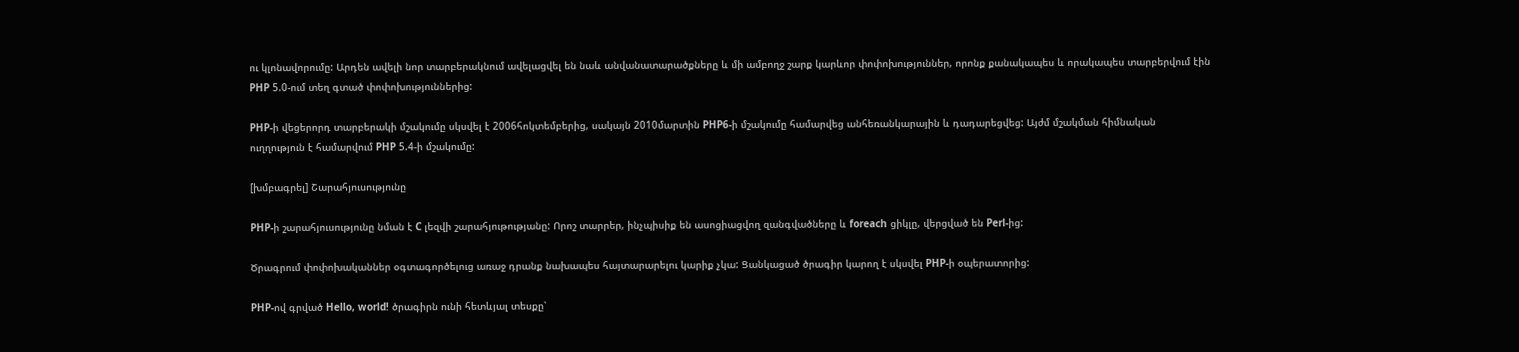ու կլոնավորումը: Արդեն ավելի նոր տարբերակնում ավելացվել են նաև անվանատարածքները և մի ամբողջ շարք կարևոր փոփոխություններ, որոնք քանակապես և որակապես տարբերվում էին PHP 5.0-ում տեղ գտած փոփոխություններից:

PHP-ի վեցերորդ տարբերակի մշակումը սկսվել է 2006հոկտեմբերից, սակայն 2010մարտին PHP6-ի մշակումը համարվեց անհեռանկարային և դադարեցվեց: Այժմ մշակման հիմնական ուղղություն է համարվում PHP 5.4-ի մշակումը:

[խմբագրել] Շարահյուսությունը

PHP-ի շարահյուսությունը նման է C լեզվի շարահյութությանը: Որոշ տարրեր, ինչպիսիք են ասոցիացվող զանգվածները և foreach ցիկլը, վերցված են Perl-ից:

Ծրագրում փոփոխականներ օգտագործելուց առաջ դրանք նախապես հայտարարելու կարիք չկա: Ցանկացած ծրագիր կարող է սկսվել PHP-ի օպերատորից:

PHP-ով գրված Hello, world! ծրագիրն ունի հետևյալ տեսքը՝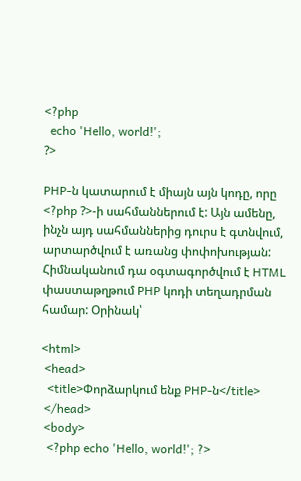<?php
  echo 'Hello, world!';
?>

PHP-ն կատարում է միայն այն կոդը, որը <?php ?>-ի սահմաններում է: Այն ամենը, ինչն այդ սահմաններից դուրս է գտնվում, արտարծվում է առանց փոփոխության: Հիմնականում դա օգտագործվում է HTML փաստաթղթում PHP կոդի տեղադրման համար: Օրինակ՝

<html>
 <head>
  <title>Փորձարկում ենք PHP-ն</title>
 </head>
 <body>
  <?php echo 'Hello, world!'; ?>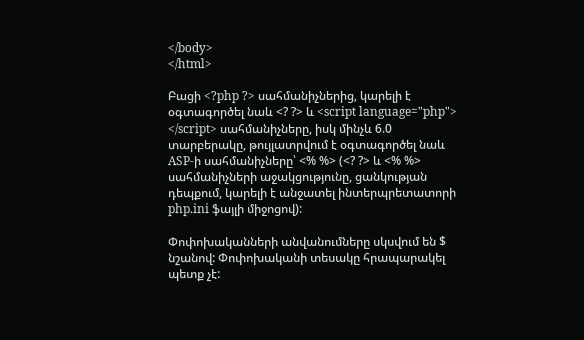</body>
</html>

Բացի <?php ?> սահմանիչներից, կարելի է օգտագործել նաև <? ?> և <script language="php"> </script> սահմանիչները, իսկ մինչև 6.0 տարբերակը, թույլատրվում է օգտագործել նաև ASP-ի սահմանիչները՝ <% %> (<? ?> և <% %> սահմանիչների աջակցությունը, ցանկության դեպքում, կարելի է անջատել ինտերպրետատորի php.ini ֆայլի միջոցով):

Փոփոխականների անվանումները սկսվում են $ նշանով: Փոփոխականի տեսակը հրապարակել պետք չէ: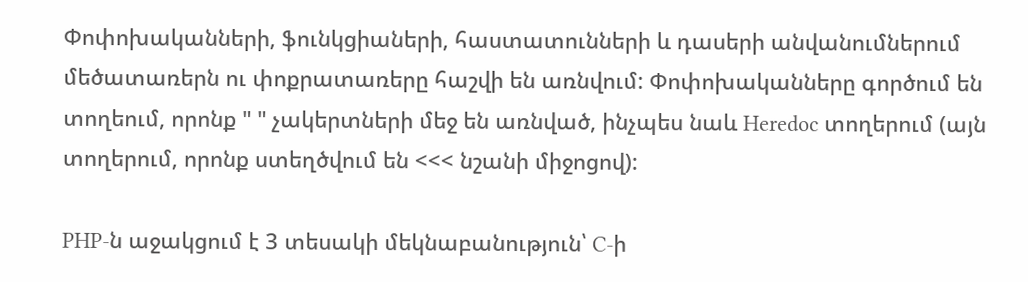Փոփոխականների, ֆունկցիաների, հաստատունների և դասերի անվանումներում մեծատառերն ու փոքրատառերը հաշվի են առնվում: Փոփոխականները գործում են տողեում, որոնք " " չակերտների մեջ են առնված, ինչպես նաև Heredoc տողերում (այն տողերում, որոնք ստեղծվում են <<< նշանի միջոցով):

PHP-ն աջակցում է 3 տեսակի մեկնաբանություն՝ C-ի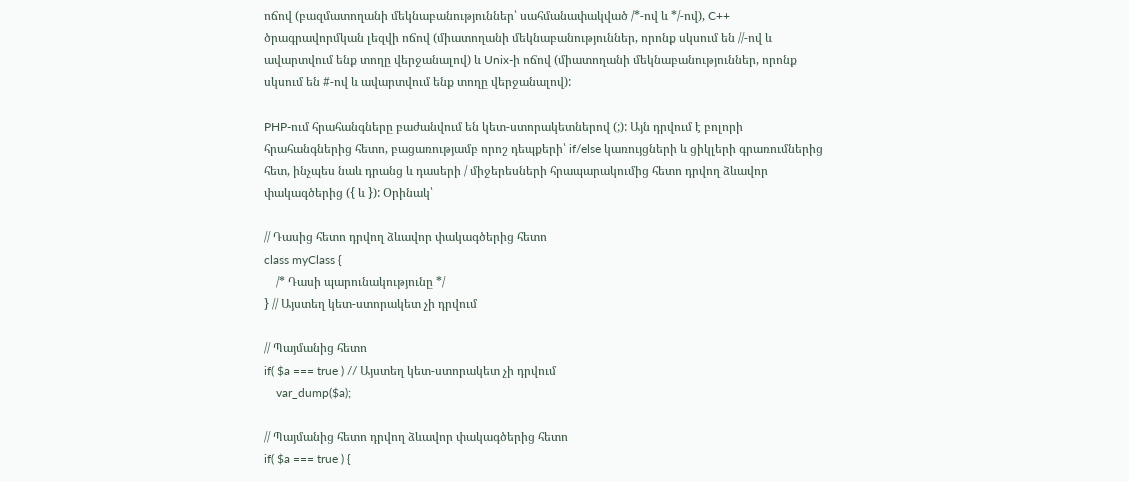ոճով (բազմատողանի մեկնաբանություններ՝ սահմանափակված /*-ով և */-ով), C++ ծրագրավորմկան լեզվի ոճով (միատողանի մեկնաբանություններ, որոնք սկսում են //-ով և ավարտվում ենք տողը վերջանալով) և Unix-ի ոճով (միատողանի մեկնաբանություններ, որոնք սկսում են #-ով և ավարտվում ենք տողը վերջանալով):

PHP-ում հրահանգները բաժանվում են կետ-ստորակետներով (;): Այն դրվում է բոլորի հրահանգներից հետո, բացառությամբ որոշ դեպքերի՝ if/else կառույցների և ցիկլերի գրառումներից հետ, ինչպես նաև դրանց և դասերի / միջերեսների հրապարակումից հետո դրվող ձևավոր փակագծերից ({ և }): Օրինակ՝

// Դասից հետո դրվող ձևավոր փակագծերից հետո
class myClass {
    /* Դասի պարունակությունը */
} // Այստեղ կետ-ստորակետ չի դրվում

// Պայմանից հետո
if( $a === true ) // Այստեղ կետ-ստորակետ չի դրվում
    var_dump($a);

// Պայմանից հետո դրվող ձևավոր փակագծերից հետո
if( $a === true ) {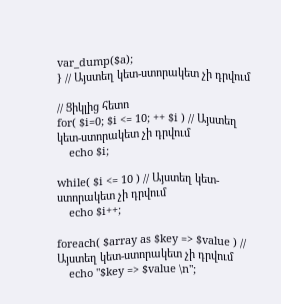var_dump($a);
} // Այստեղ կետ-ստորակետ չի դրվում

// Ցիկլից հետո
for( $i=0; $i <= 10; ++ $i ) // Այստեղ կետ-ստորակետ չի դրվում
    echo $i;

while( $i <= 10 ) // Այստեղ կետ-ստորակետ չի դրվում
    echo $i++;

foreach( $array as $key => $value ) // Այստեղ կետ-ստորակետ չի դրվում
    echo "$key => $value \n";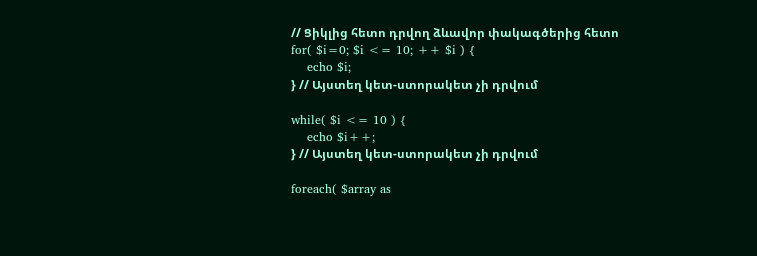// Ցիկլից հետո դրվող ձևավոր փակագծերից հետո
for( $i=0; $i <= 10; ++ $i ) {
    echo $i;
} // Այստեղ կետ-ստորակետ չի դրվում

while( $i <= 10 ) {
    echo $i++;
} // Այստեղ կետ-ստորակետ չի դրվում

foreach( $array as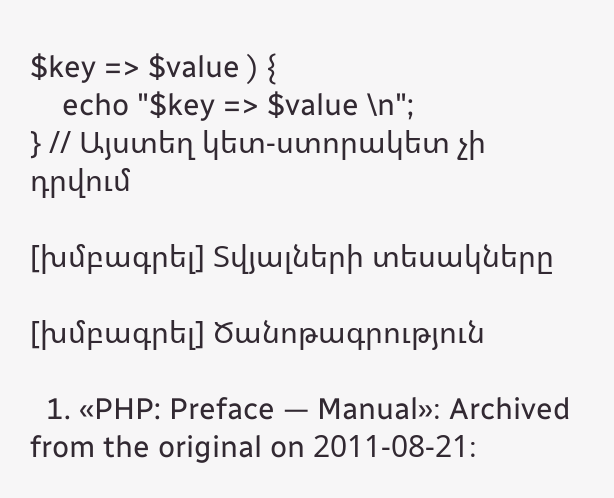$key => $value ) {
    echo "$key => $value \n";
} // Այստեղ կետ-ստորակետ չի դրվում

[խմբագրել] Տվյալների տեսակները

[խմբագրել] Ծանոթագրություն

  1. «PHP: Preface — Manual»։ Archived from the original on 2011-08-21։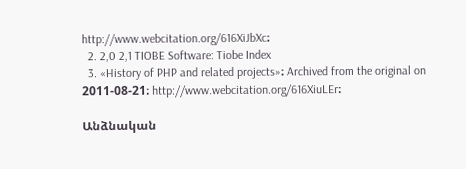http://www.webcitation.org/616XiJbXc։
  2. 2,0 2,1 TIOBE Software: Tiobe Index
  3. «History of PHP and related projects»։ Archived from the original on 2011-08-21։ http://www.webcitation.org/616XiuLEr։

Անձնական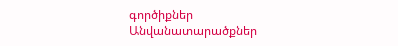գործիքներ
Անվանատարածքներ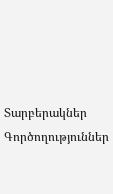Տարբերակներ
Գործողություններ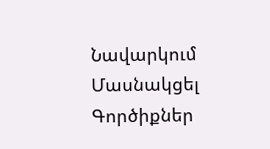Նավարկում
Մասնակցել
Գործիքներ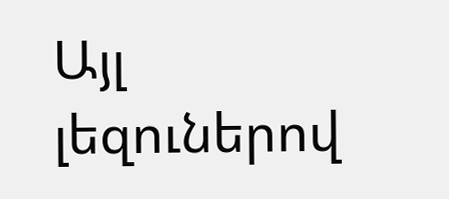Այլ լեզուներով